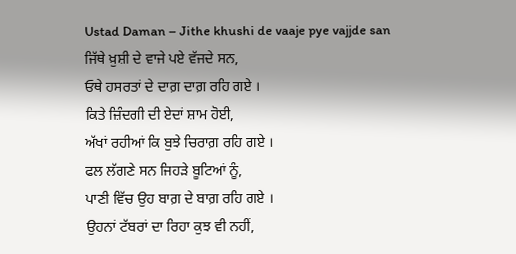Ustad Daman – Jithe khushi de vaaje pye vajjde san
ਜਿੱਥੇ ਖ਼ੁਸ਼ੀ ਦੇ ਵਾਜੇ ਪਏ ਵੱਜਦੇ ਸਨ,
ਓਥੇ ਹਸਰਤਾਂ ਦੇ ਦਾਗ਼ ਦਾਗ਼ ਰਹਿ ਗਏ ।
ਕਿਤੇ ਜ਼ਿੰਦਗੀ ਦੀ ਏਦਾਂ ਸ਼ਾਮ ਹੋਈ,
ਅੱਖਾਂ ਰਹੀਆਂ ਕਿ ਬੁਝੇ ਚਿਰਾਗ਼ ਰਹਿ ਗਏ ।
ਫਲ ਲੱਗਣੇ ਸਨ ਜਿਹੜੇ ਬੂਟਿਆਂ ਨੂੰ,
ਪਾਣੀ ਵਿੱਚ ਉਹ ਬਾਗ਼ ਦੇ ਬਾਗ਼ ਰਹਿ ਗਏ ।
ਉਹਨਾਂ ਟੱਬਰਾਂ ਦਾ ਰਿਹਾ ਕੁਝ ਵੀ ਨਹੀਂ,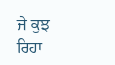ਜੇ ਕੁਝ ਰਿਹਾ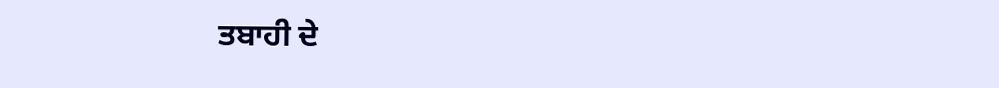ਤਬਾਹੀ ਦੇ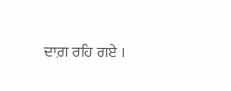ਦਾਗ਼ ਰਹਿ ਗਏ ।